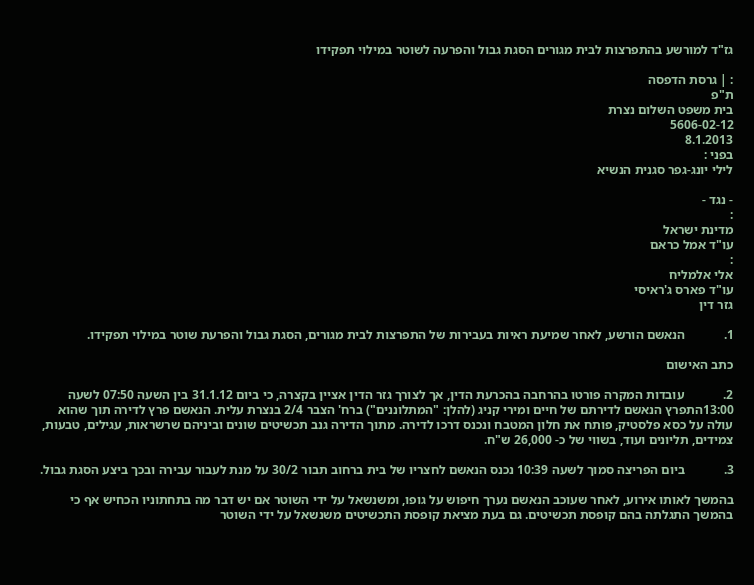גז"ד למורשע בהתפרצות לבית מגורים הסגת גבול והפרעה לשוטר במילוי תפקידו

: | גרסת הדפסה
ת"פ
בית משפט השלום נצרת
5606-02-12
8.1.2013
בפני :
לילי יונג-גפר סגנית הנשיא

- נגד -
:
מדינת ישראל
עו"ד אמל כראם
:
אלי אלמליח
עו"ד פארס ג'ראיסי
גזר דין

1.            הנאשם הורשע, לאחר שמיעת ראיות בעבירות של התפרצות לבית מגורים, הסגת גבול והפרעת שוטר במילוי תפקידו.

כתב האישום

2.            עובדות המקרה פורטו בהרחבה בהכרעת הדין, אך לצורך גזר הדין אציין בקצרה, כי ביום 31.1.12 בין השעה 07:50 לשעה 13:00התפרץ הנאשם לדירתם של חיים ומירי קניג (להלן: "המתלוננים") ברח' הצבר 2/4 בנצרת עלית. הנאשם פרץ לדירה תוך שהוא עולה על כסא פלסטיק, פותח את חלון המטבח ונכנס דרכו לדירה. מתוך הדירה גנב תכשיטים שונים וביניהם שרשראות, עגילים, טבעות, צמידים, תליונים ועוד, בשווי של כ- 26,000 ש"ח.

3.            ביום הפריצה סמוך לשעה 10:39 נכנס הנאשם לחצריו של בית ברחוב תבור 30/2 על מנת לעבור עבירה ובכך ביצע הסגת גבול.

בהמשך לאותו אירוע, לאחר שעוכב הנאשם נערך חיפוש על גופו, ומשנשאל על ידי השוטר אם יש דבר מה בתחתוניו הכחיש אף כי בהמשך התגלתה בהם קופסת תכשיטים. גם בעת מציאת קופסת התכשיטים משנשאל על ידי השוטר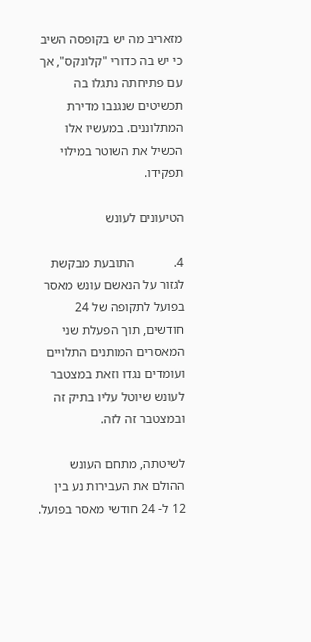מזאריב מה יש בקופסה השיב כי יש בה כדורי "קלונקס", אך עם פתיחתה נתגלו בה תכשיטים שנגנבו מדירת המתלוננים. במעשיו אלו הכשיל את השוטר במילוי תפקידו.

הטיעונים לעונש

4.            התובעת מבקשת לגזור על הנאשם עונש מאסר בפועל לתקופה של 24 חודשים, תוך הפעלת שני המאסרים המותנים התלויים ועומדים נגדו וזאת במצטבר לעונש שיוטל עליו בתיק זה ובמצטבר זה לזה.

לשיטתה, מתחם העונש ההולם את העבירות נע בין 12 ל- 24 חודשי מאסר בפועל.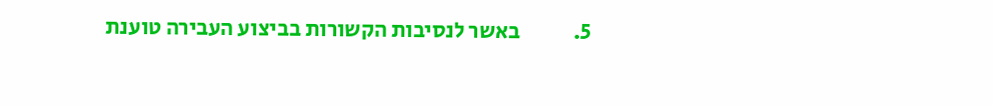5.            באשר לנסיבות הקשורות בביצוע העבירה טוענת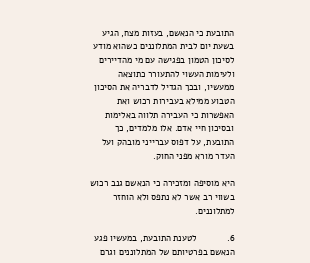התובעת כי הנאשם, בעזות מצח, הגיע בשעת יום לבית המתלוננים כשהוא מודע לסיכון הטמון בפגישה עם מי מהדיירים ולעימות העשוי להתעורר כתוצאה ממעשיו, ובכך הגדיל לדבריה את הסיכון הטבוע ממילא בעבירות רכוש ואת האפשרות כי העבירה תלווה באלימות ובסיכון חיי אדם. אלו מלמדים, כך התובעת, על דפוס עברייני מובהק ועל העדר מורא מפני החוק.

היא מוסיפה ומזכירה כי הנאשם גנב רכוש בשווי רב אשר לא נתפס ולא הוחזר למתלוננים.

6.            לטענת התובעת, במעשיו פגע הנאשם בפרטיותם של המתלוננים וגרם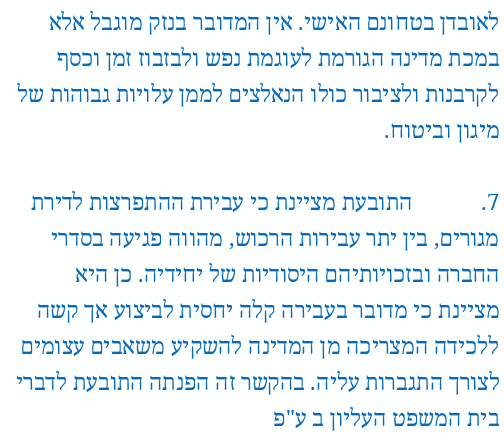לאובדן בטחונם האישי. אין המדובר בנזק מוגבל אלא במכת מדינה הגורמת לעוגמת נפש ולבזבוז זמן וכסף לקרבנות ולציבור כולו הנאלצים לממן עלויות גבוהות של מיגון וביטוח.

7.            התובעת מציינת כי עבירת ההתפרצות לדירת מגורים, בין יתר עבירות הרכוש, מהווה פגיעה בסדרי החברה ובזכויותיהם היסודיות של יחידיה. כן היא מציינת כי מדובר בעבירה קלה יחסית לביצוע אך קשה ללכידה המצריכה מן המדינה להשקיע משאבים עצומים לצורך התגברות עליה. בהקשר זה הפנתה התובעת לדברי בית המשפט העליון ב ע"פ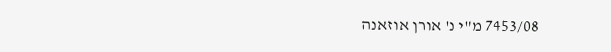7453/08 מ"י נ' אורן אוזאנה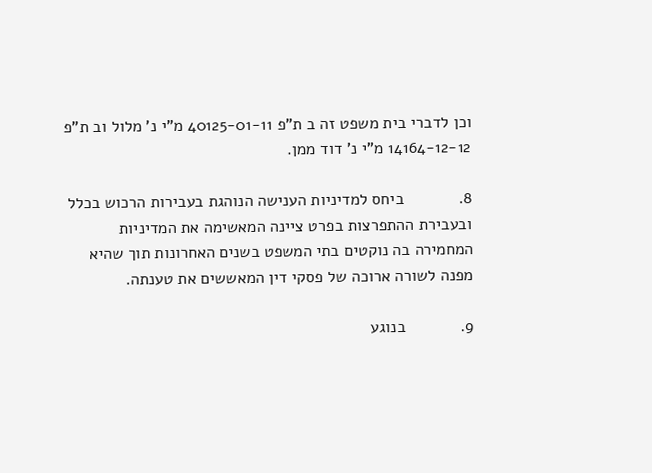וכן לדברי בית משפט זה ב ת"פ 40125-01-11 מ"י נ' מלול וב ת"פ 14164-12-12 מ"י נ' דוד ממן.

8.            ביחס למדיניות הענישה הנוהגת בעבירות הרכוש בכלל ובעבירת ההתפרצות בפרט ציינה המאשימה את המדיניות המחמירה בה נוקטים בתי המשפט בשנים האחרונות תוך שהיא מפנה לשורה ארוכה של פסקי דין המאששים את טענתה.

9.            בנוגע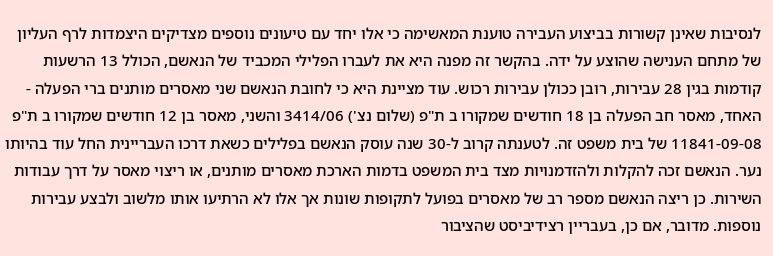לנסיבות שאינן קשורות בביצוע העבירה טוענת המאשימה כי אלו יחד עם טיעונים נוספים מצדיקים היצמדות לרף העליון של מתחם הענישה שהוצע על ידה. בהקשר זה מפנה היא את לעברו הפלילי המכביד של הנאשם, הכולל 13 הרשעות קודמות בגין 28 עבירות, רובן ככולן עבירות רכוש. עוד מציינת היא כי לחובת הנאשם שני מאסרים מותנים ברי הפעלה - האחד, מאסר חב הפעלה בן 18 חודשים שמקורו ב ת"פ (שלום נצ') 3414/06 והשני, מאסר בן 12 חודשים שמקורו ב ת"פ 11841-09-08 של בית משפט זה. לטענתה קרוב ל-30 שנה עוסק הנאשם בפלילים כשאת דרכו העבריינית החל עוד בהיותו נער. הנאשם זכה להקלות ולהזדמנויות מצד בית המשפט בדמות הארכת מאסרים מותנים, או ריצוי מאסר על דרך עבודות השירות. כן ריצה הנאשם מספר רב של מאסרים בפועל לתקופות שונות אך אלו לא הרתיעו אותו מלשוב ולבצע עבירות נוספות. מדובר, אם כן, בעבריין רצידיביסט שהציבור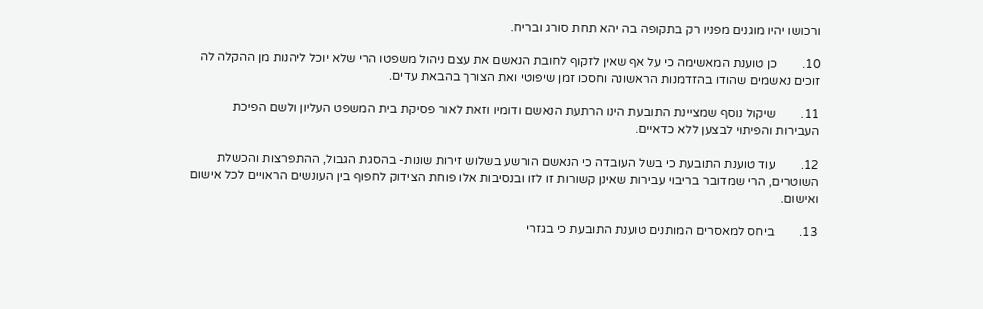ורכושו יהיו מוגנים מפניו רק בתקופה בה יהא תחת סורג ובריח.

10.        כן טוענת המאשימה כי על אף שאין לזקוף לחובת הנאשם את עצם ניהול משפטו הרי שלא יוכל ליהנות מן ההקלה לה זוכים נאשמים שהודו בהזדמנות הראשונה וחסכו זמן שיפוטי ואת הצורך בהבאת עדים.

11.        שיקול נוסף שמציינת התובעת הינו הרתעת הנאשם ודומיו וזאת לאור פסיקת בית המשפט העליון ולשם הפיכת העבירות והפיתוי לבצען ללא כדאיים.

12.        עוד טוענת התובעת כי בשל העובדה כי הנאשם הורשע בשלוש זירות שונות- בהסגת הגבול, ההתפרצות והכשלת השוטרים, הרי שמדובר בריבוי עבירות שאינן קשורות זו לזו ובנסיבות אלו פוחת הצידוק לחפוף בין העונשים הראויים לכל אישום ואישום.

13.        ביחס למאסרים המותנים טוענת התובעת כי בגזרי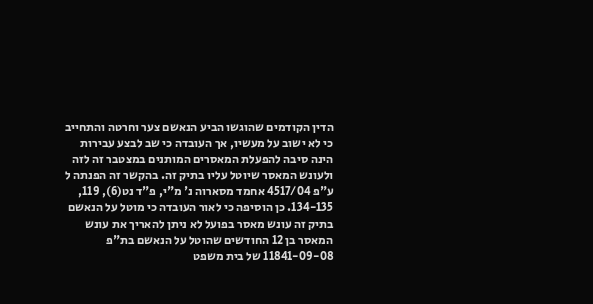הדין הקודמים שהוגשו הביע הנאשם צער וחרטה והתחייב כי לא ישוב על מעשיו, אך העובדה כי שב לבצע עבירות הינה סיבה להפעלת המאסרים המותנים במצטבר זה לזה ולעונש המאסר שיוטל עליו בתיק זה. בהקשר זה הפנתה ל ע"פ 4517/04 אחמד מסארוה נ' מ"י, פ"ד נט(6), 119, 134-135. כן הוסיפה כי לאור העובדה כי מוטל על הנאשם בתיק זה עונש מאסר בפועל לא ניתן להאריך את עונש המאסר בן 12 החודשים שהוטל על הנאשם בת"פ 11841-09-08 של בית משפט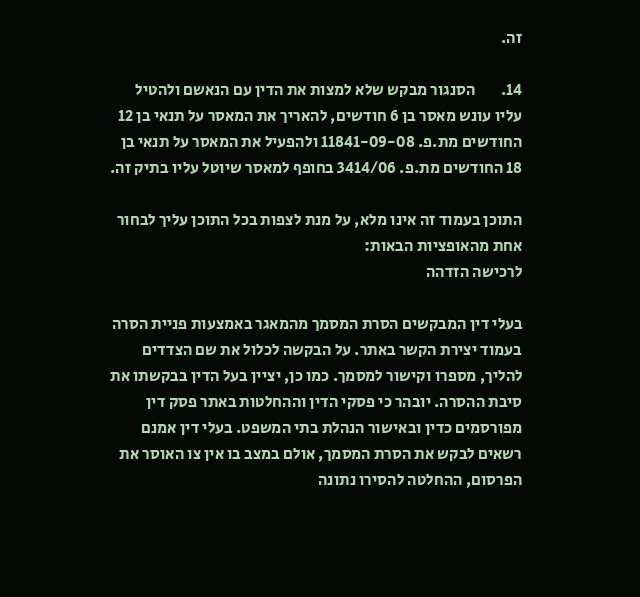זה.

14.        הסנגור מבקש שלא למצות את הדין עם הנאשם ולהטיל עליו עונש מאסר בן 6 חודשים, להאריך את המאסר על תנאי בן 12 החודשים מת.פ. 11841-09-08 ולהפעיל את המאסר על תנאי בן 18 החודשים מת.פ. 3414/06 בחופף למאסר שיוטל עליו בתיק זה.

התוכן בעמוד זה אינו מלא, על מנת לצפות בכל התוכן עליך לבחור אחת מהאופציות הבאות:
לרכישה הזדהה

בעלי דין המבקשים הסרת המסמך מהמאגר באמצעות פניית הסרה בעמוד יצירת הקשר באתר. על הבקשה לכלול את שם הצדדים להליך, מספרו וקישור למסמך. כמו כן, יציין בעל הדין בבקשתו את סיבת ההסרה. יובהר כי פסקי הדין וההחלטות באתר פסק דין מפורסמים כדין ובאישור הנהלת בתי המשפט. בעלי דין אמנם רשאים לבקש את הסרת המסמך, אולם במצב בו אין צו האוסר את הפרסום, ההחלטה להסירו נתונה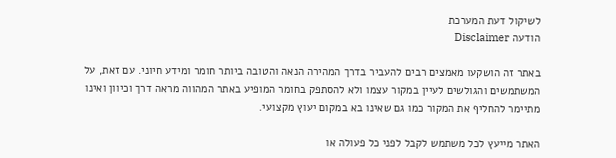לשיקול דעת המערכת
הודעה Disclaimer

באתר זה הושקעו מאמצים רבים להעביר בדרך המהירה הנאה והטובה ביותר חומר ומידע חיוני. עם זאת, על המשתמשים והגולשים לעיין במקור עצמו ולא להסתפק בחומר המופיע באתר המהווה מראה דרך וכיוון ואינו מתיימר להחליף את המקור כמו גם שאינו בא במקום יעוץ מקצועי.

האתר מייעץ לכל משתמש לקבל לפני כל פעולה או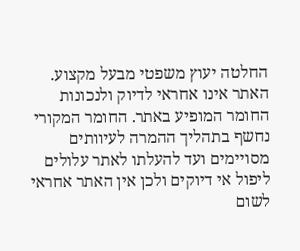החלטה יעוץ משפטי מבעל מקצוע. האתר אינו אחראי לדיוק ולנכונות החומר המופיע באתר. החומר המקורי נחשף בתהליך ההמרה לעיוותים מסויימים ועד להעלתו לאתר עלולים ליפול אי דיוקים ולכן אין האתר אחראי לשום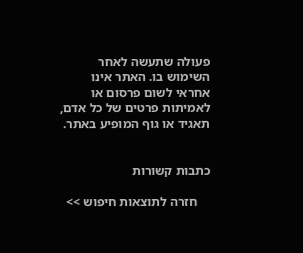פעולה שתעשה לאחר השימוש בו. האתר אינו אחראי לשום פרסום או לאמיתות פרטים של כל אדם, תאגיד או גוף המופיע באתר.


כתבות קשורות

    חזרה לתוצאות חיפוש >>